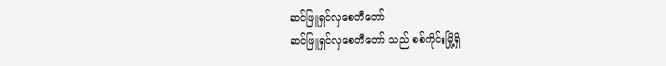ဆင်ဖြူရှင်လှစေတီတော်
ဆင်ဖြူရှင်လှစေတီတော် သည် စစ်ကိုင်းမြို့ရှိ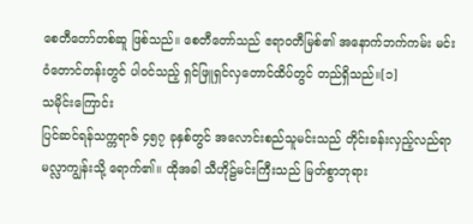စေတီတော်တစ်ဆူ ဖြစ်သည်။ စေတီတော်သည် ဧရာဝတီမြစ်၏ အနောက်ဘက်ကမ်း မင်းဝံတောင်တန်းတွင် ပါဝင်သည့် ရှင်ဖြူရှင်လှတောင်ထိပ်တွင် တည်ရှိသည်။[၁]
သမိုင်းကြောင်း
ပြင်ဆင်ရန်သက္ကရာဇ် ၄၅၇ ခုနှစ်တွင် အလောင်းစည်သူမင်းသည် တိုင်းခန်းလှည့်လည်ရာ မလ္လာကျွန်းသို့ ရောက်၏။ ထိုအခါ သီဟိုဠ်မင်းကြီးသည် မြတ်စွာဘုရား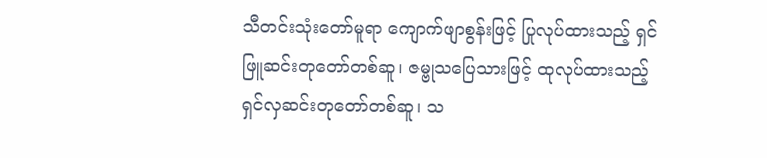သီတင်းသုံးတော်မူရာ ကျောက်ဖျာစွန်းဖြင့် ပြုလုပ်ထားသည့် ရှင်ဖြူဆင်းတုတော်တစ်ဆူ၊ ဇမ္ဗုသပြေသားဖြင့် ထုလုပ်ထားသည့် ရှင်လှဆင်းတုတော်တစ်ဆူ၊ သ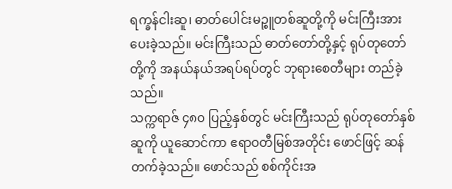ရက္ခန်ငါးဆူ၊ ဓာတ်ပေါင်းမဉ္စူတစ်ဆူတို့ကို မင်းကြီးအား ပေးခဲ့သည်။ မင်းကြီးသည် ဓာတ်တော်တို့နှင့် ရုပ်တုတော်တို့ကို အနယ်နယ်အရပ်ရပ်တွင် ဘုရားစေတီများ တည်ခဲ့သည်။
သက္ကရာဇ် ၄၈၀ ပြည့်နှစ်တွင် မင်းကြီးသည် ရုပ်တုတော်နှစ်ဆူကို ယူဆောင်ကာ ဧရာဝတီမြစ်အတိုင်း ဖောင်ဖြင့် ဆန်တက်ခဲ့သည်။ ဖောင်သည် စစ်ကိုင်းအ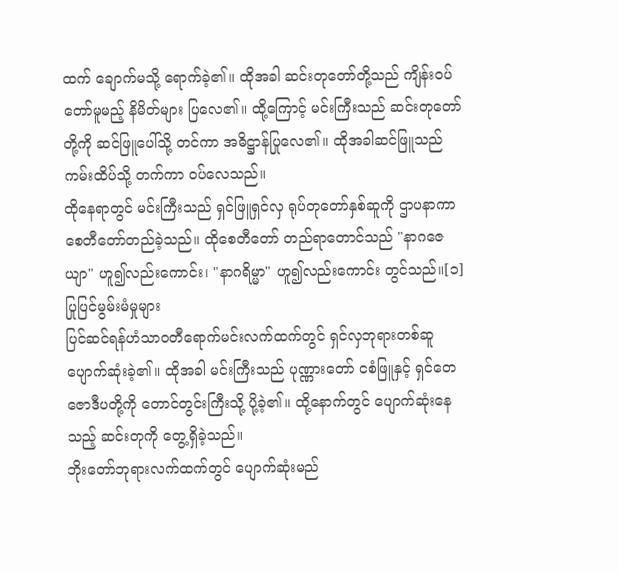ထက် ချောက်မသို့ ရောက်ခဲ့၏။ ထိုအခါ ဆင်းတုတော်တို့သည် ကျိန်းဝပ်တော်မူမည့် နိမိတ်များ ပြလေ၏။ ထို့ကြောင့် မင်းကြီးသည် ဆင်းတုတော်တို့ကို ဆင်ဖြူပေါ်သို့ တင်ကာ အဓိဋ္ဌာန်ပြုလေ၏။ ထိုအခါဆင်ဖြူသည် ကမ်းထိပ်သို့ တက်ကာ ဝပ်လေသည်။
ထိုနေရာတွင် မင်းကြီးသည် ရှင်ဖြူရှင်လှ ရုပ်တုတော်နှစ်ဆူကို ဌာပနာကာ စေတီတော်တည်ခဲ့သည်။ ထိုစေတီတော် တည်ရာတောင်သည် "နာဂဇေယျာ" ဟူ၍လည်းကောင်း၊ "နာဂရိမ္မာ" ဟူ၍လည်းကောင်း တွင်သည်။[၁]
ပြုပြင်မွမ်းမံမှုများ
ပြင်ဆင်ရန်ဟံသာဝတီရောက်မင်းလက်ထက်တွင် ရှင်လှဘုရားတစ်ဆူ ပျောက်ဆုံးခဲ့၏။ ထိုအခါ မင်းကြီးသည် ပုဏ္ဏားတော် ငစံဖြူနှင့် ရှင်တေဇောဒီပတို့ကို တောင်တွင်းကြီးသို့ ပို့ခဲ့၏။ ထို့နောက်တွင် ပျောက်ဆုံးနေသည့် ဆင်းတုကို တွေ့ရှိခဲ့သည်။
ဘိုးတော်ဘုရားလက်ထက်တွင် ပျောက်ဆုံးမည်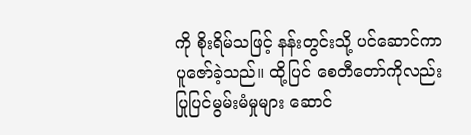ကို စိုးရိမ်သဖြင့် နန်းတွင်းသို့ ပင်ဆောင်ကာ ပူဇော်ခဲ့သည်။ ထို့ပြင် စေတီတော်ကိုလည်း ပြုပြင်မွမ်းမံမှုများ ဆောင်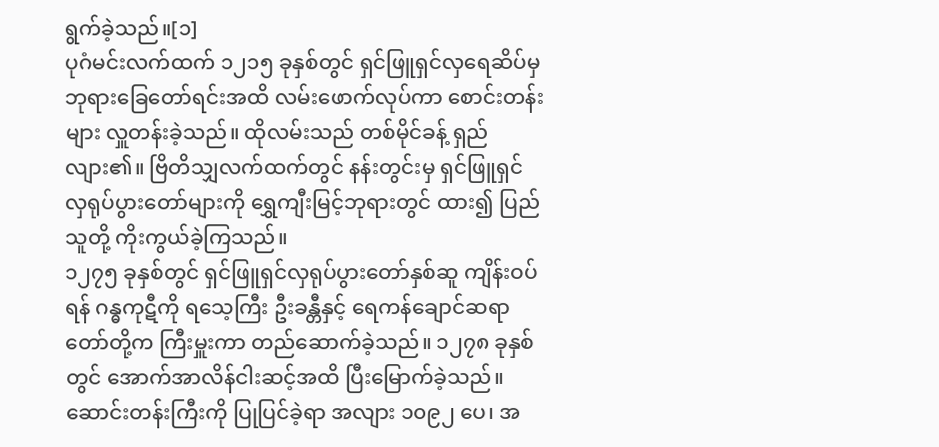ရွက်ခဲ့သည်။[၁]
ပုဂံမင်းလက်ထက် ၁၂၁၅ ခုနှစ်တွင် ရှင်ဖြူရှင်လှရေဆိပ်မှ ဘုရားခြေတော်ရင်းအထိ လမ်းဖောက်လုပ်ကာ စောင်းတန်းများ လှူတန်းခဲ့သည်။ ထိုလမ်းသည် တစ်မိုင်ခန့် ရှည်လျား၏။ ဗြိတိသျှလက်ထက်တွင် နန်းတွင်းမှ ရှင်ဖြူရှင်လှရုပ်ပွားတော်များကို ရွှေကျီးမြင့်ဘုရားတွင် ထား၍ ပြည်သူတို့ ကိုးကွယ်ခဲ့ကြသည်။
၁၂၇၅ ခုနှစ်တွင် ရှင်ဖြူရှင်လှရုပ်ပွားတော်နှစ်ဆူ ကျိန်းဝပ်ရန် ဂန္ဓကုဋီကို ရသေ့ကြီး ဦးခန္တီနှင့် ရေကန်ချောင်ဆရာတော်တို့က ကြီးမှူးကာ တည်ဆောက်ခဲ့သည်။ ၁၂၇၈ ခုနှစ်တွင် အောက်အာလိန်ငါးဆင့်အထိ ပြီးမြောက်ခဲ့သည်။ ဆောင်းတန်းကြီးကို ပြုပြင်ခဲ့ရာ အလျား ၁၀၉၂ ပေ၊ အ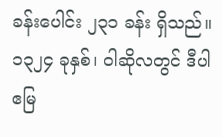ခန်းပေါင်း ၂၃၁ ခန်း ရှိသည်။
၁၃၂၄ ခုနှစ်၊ ဝါဆိုလတွင် ဒီပါဧမြ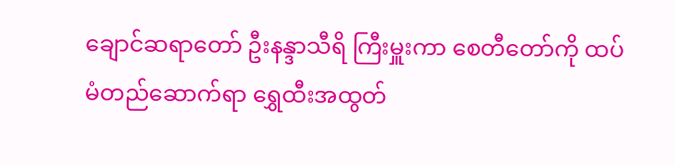ချောင်ဆရာတော် ဦးနန္ဒာသီရိ ကြီးမှူးကာ စေတီတော်ကို ထပ်မံတည်ဆောက်ရာ ရွှေထီးအထွတ်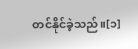တင်နိုင်ခဲ့သည်။[၁]